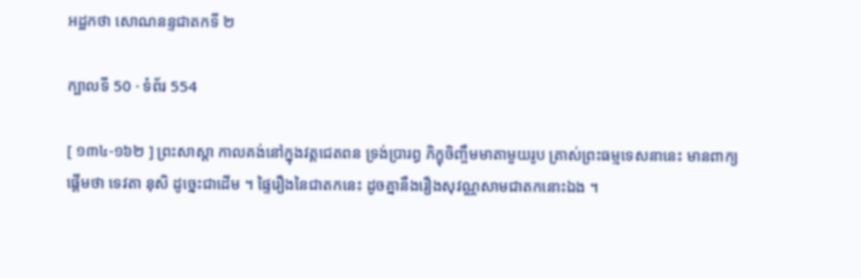អដ្ឋកថា សោណនន្ទជាតកទី ២

ក្បាលទី 50 · ទំព័រ 554

[ ១៣៤-១៦២ ] ព្រះសាស្តា កាលគង់នៅក្នុងវត្តជេតពន ទ្រង់ប្រារព្ធ ភិក្ខុចិញ្ចឹមមាតាមួយរូប ត្រាស់ព្រះធម្មទេសនានេះ មានពាក្យផ្តើមថា ទេវតា នុសិ ដូច្នេះជាដើម ។ ផ្ទៃរឿងនៃជាតកនេះ ដូចគ្នានឹងរឿងសុវណ្ណសាមជាតកនោះឯង ។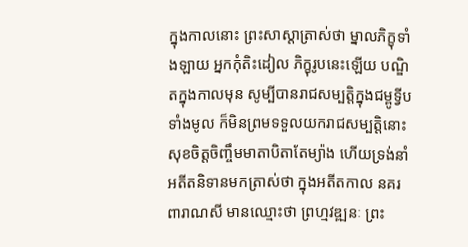ក្នុងកាលនោះ ព្រះសាស្តាត្រាស់ថា ម្នាលភិក្ខុទាំងឡាយ អ្នកកុំតិះដៀល ភិក្ខុរូបនេះឡើយ បណ្ឌិតក្នុងកាលមុន សូម្បីបានរាជសម្បត្តិក្នុងជម្ពូទ្វីបទាំងមូល ក៏មិនព្រមទទួលយករាជសម្បត្តិនោះ សុខចិត្តចិញ្ចឹមមាតាបិតាតែម្យ៉ាង ហើយទ្រង់នាំអតីតនិទានមកត្រាស់ថា ក្នុងអតីតកាល នគរពារាណសី មានឈ្មោះថា ព្រហ្មវឌ្ឍនៈ ព្រះ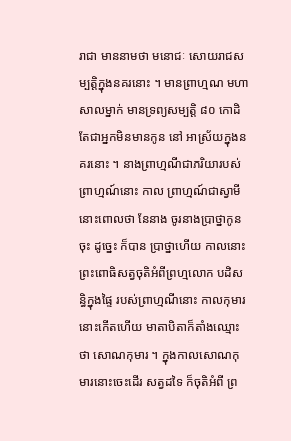រាជា មាននាមថា មនោជៈ សោយរាជសម្បត្តិក្នុងនគរនោះ ។ មានព្រាហ្មណ មហាសាលម្នាក់ មានទ្រព្យសម្បត្តិ ៨០ កោដិ តែជាអ្នកមិនមានកូន នៅ អាស្រ័យក្នុងនគរនោះ ។ នាងព្រាហ្មណីជាភរិយារបស់ព្រាហ្មណ៍នោះ កាល ព្រាហ្មណ៍ជាស្វាមីនោះពោលថា នែនាង ចូរនាងប្រាថ្នាកូនចុះ ដូច្នេះ ក៏បាន ប្រាថ្នាហើយ កាលនោះ ព្រះពោធិសត្វចុតិអំពីព្រហ្មលោក បដិសន្ធិក្នុងផ្ទៃ របស់ព្រាហ្មណីនោះ កាលកុមារនោះកើតហើយ មាតាបិតាក៏តាំងឈ្មោះថា សោណកុមារ ។ ក្នុងកាលសោណកុមារនោះចេះដើរ សត្វដទៃ ក៏ចុតិអំពី ព្រ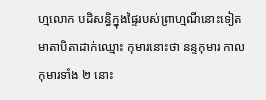ហ្មលោក បដិសន្ធិក្នុងផ្ទៃរបស់ព្រាហ្មណីនោះទៀត មាតាបិតាដាក់ឈ្មោះ កុមារនោះថា នន្ទកុមារ កាលកុមារទាំង ២ នោះ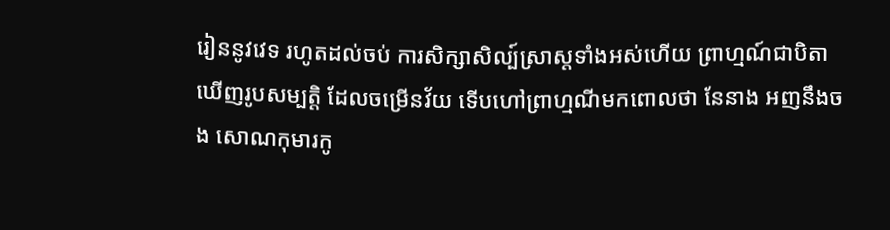រៀននូវវេទ រហូតដល់ចប់ ការសិក្សាសិល្ប៍ស្រាស្តទាំងអស់ហើយ ព្រាហ្មណ៍ជាបិតា ឃើញរូបសម្បត្តិ ដែលចម្រើនវ័យ ទើបហៅព្រាហ្មណីមកពោលថា នែនាង អញនឹងចង សោណកុមារកូ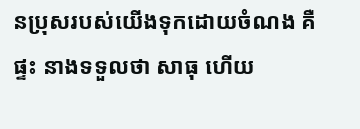នប្រុសរបស់យើងទុកដោយចំណង គឺផ្ទះ នាងទទួលថា សាធុ ហើយ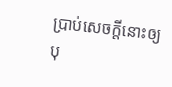ប្រាប់សេចក្តីនោះឲ្យបុ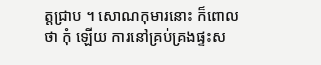ត្តជ្រាប ។ សោណកុមារនោះ ក៏ពោលថា កុំ ឡើយ ការនៅគ្រប់គ្រងផ្ទះស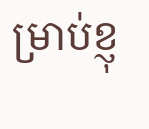ម្រាប់ខ្ញុ